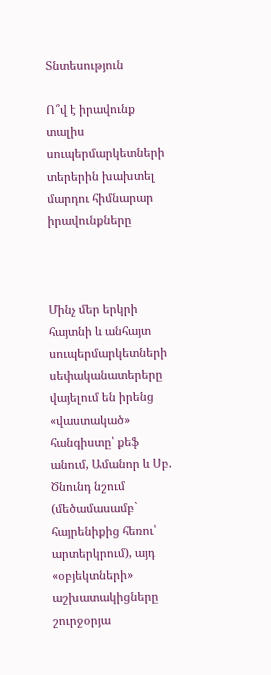Տնտեսություն

Ո՞վ է իրավունք տալիս սուպերմարկետների տերերին խախտել մարդու հիմնարար իրավունքները



Մինչ մեր երկրի հայտնի և անհայտ սուպերմարկետների սեփականատերերը վայելում են իրենց «վաստակած» հանգիստը՝ քեֆ անում, Ամանոր և Սբ. Ծնունդ նշում (մեծամասամբ` հայրենիքից հեռու՝ արտերկրում), այդ «օբյեկտների» աշխատակիցները շուրջօրյա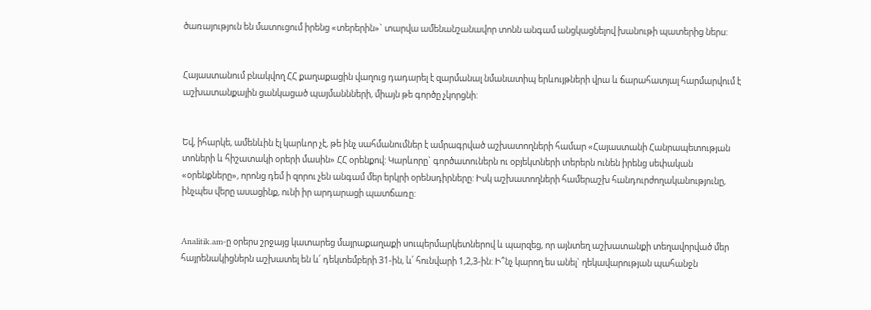ծառայություն են մատուցում իրենց «տերերին»` տարվա ամենանշանավոր տոնն անգամ անցկացնելով խանութի պատերից ներս:


Հայաստանում բնակվող ՀՀ քաղաքացին վաղուց դադարել է զարմանալ նմանատիպ երևույթների վրա և ճարահատյալ հարմարվում է աշխատանքային ցանկացած պայմաննների, միայն թե գործը չկորցնի:


Եվ, իհարկե, ամենևին էլ կարևոր չէ, թե ինչ սահմանումներ է ամրագրված աշխատողների համար «Հայաստանի Հանրապետության տոների և հիշատակի օրերի մասին» ՀՀ օրենքով: Կարևորը` գործատուներն ու օբյեկտների տերերն ունեն իրենց սեփական «օրենքները», որոնց դեմ ի զորու չեն անգամ մեր երկրի օրենսդիրները: Իսկ աշխատողների համերաշխ հանդուրժողականությունը, ինչպես վերը ասացինք, ունի իր արդարացի պատճառը:


Analitik.am-ը օրերս շրջայց կատարեց մայրաքաղաքի սուպերմարկետներով և պարզեց, որ այնտեղ աշխատանքի տեղավորված մեր հայրենակիցներն աշխատել են և՛ դեկտեմբերի 31-ին, և՛ հունվարի 1,2,3-ին: Ի՞նչ կարող ես անել` ղեկավարության պահանջն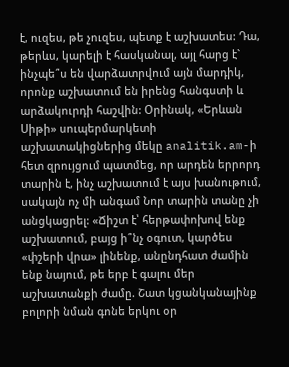է, ուզես, թե չուզես, պետք է աշխատես: Դա, թերևս, կարելի է հասկանալ, այլ հարց է` ինչպե՞ս են վարձատրվում այն մարդիկ, որոնք աշխատում են իրենց հանգստի և արձակուրդի հաշվին: Օրինակ, «Երևան Սիթի» սուպերմարկետի աշխատակիցներից մեկը analitik.am-ի հետ զրույցում պատմեց, որ արդեն երրորդ տարին է, ինչ աշխատում է այս խանութում, սակայն ոչ մի անգամ Նոր տարին տանը չի անցկացրել: «Ճիշտ է՝ հերթափոխով ենք աշխատում, բայց ի՞նչ օգուտ, կարծես «փշերի վրա» լինենք, անընդհատ ժամին ենք նայում, թե երբ է գալու մեր աշխատանքի ժամը. Շատ կցանկանայինք բոլորի նման գոնե երկու օր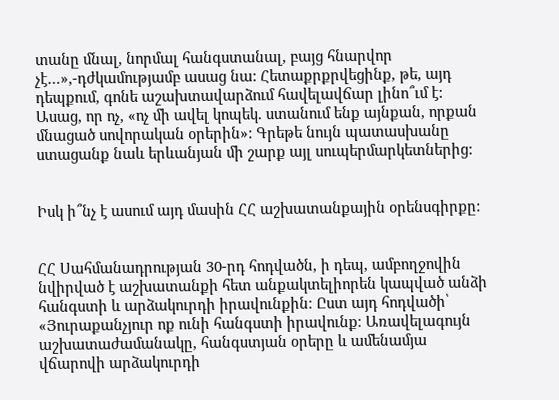տանը մնալ, նորմալ հանգստանալ, բայց հնարվոր չէ…»,-դժկամությամբ ասաց նա: Հետաքրքրվեցինք, թե, այդ դեպքում, գոնե աշախտավարձում հավելավճար լինո՞ւմ է: Ասաց, որ ոչ, «ոչ մի ավել կոպեկ. ստանում ենք այնքան, որքան մնացած սովորական օրերին»: Գրեթե նույն պատասխանը ստացանք նաև երևանյան մի շարք այլ սուպերմարկետներից:


Իսկ ի՞նչ է ասում այդ մասին ՀՀ աշխատանքային օրենսգիրքը:


ՀՀ Սահմանադրության 30-րդ հոդվածն, ի դեպ, ամբողջովին նվիրված է աշխատանքի հետ անքակտելիորեն կապված անձի հանգստի և արձակուրդի իրավունքին։ Ըստ այդ հոդվածի՝ «Յուրաքանչյուր ոք ունի հանգստի իրավունք։ Առավելագույն աշխատաժամանակը, հանգստյան օրերը և ամենամյա վճարովի արձակուրդի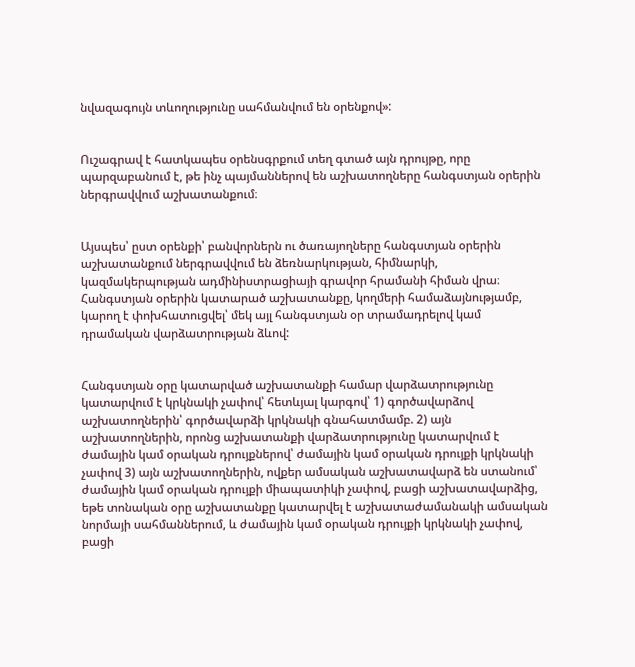նվազագույն տևողությունը սահմանվում են օրենքով»:


Ուշագրավ է հատկապես օրենսգրքում տեղ գտած այն դրույթը, որը պարզաբանում է, թե ինչ պայմաններով են աշխատողները հանգստյան օրերին ներգրավվում աշխատանքում։


Այսպես՝ ըստ օրենքի՝ բանվորներն ու ծառայողները հանգստյան օրերին աշխատանքում ներգրավվում են ձեռնարկության, հիմնարկի, կազմակերպության ադմինիստրացիայի գրավոր հրամանի հիման վրա։ Հանգստյան օրերին կատարած աշխատանքը, կողմերի համաձայնությամբ, կարող է փոխհատուցվել՝ մեկ այլ հանգստյան օր տրամադրելով կամ դրամական վարձատրության ձևով:


Հանգստյան օրը կատարված աշխատանքի համար վարձատրությունը կատարվում է կրկնակի չափով՝ հետևյալ կարգով՝ 1) գործավարձով աշխատողներին՝ գործավարձի կրկնակի գնահատմամբ. 2) այն աշխատողներին, որոնց աշխատանքի վարձատրությունը կատարվում է ժամային կամ օրական դրույքներով՝ ժամային կամ օրական դրույքի կրկնակի չափով 3) այն աշխատողներին, ովքեր ամսական աշխատավարձ են ստանում՝ ժամային կամ օրական դրույքի միապատիկի չափով, բացի աշխատավարձից, եթե տոնական օրը աշխատանքը կատարվել է աշխատաժամանակի ամսական նորմայի սահմաններում, և ժամային կամ օրական դրույքի կրկնակի չափով, բացի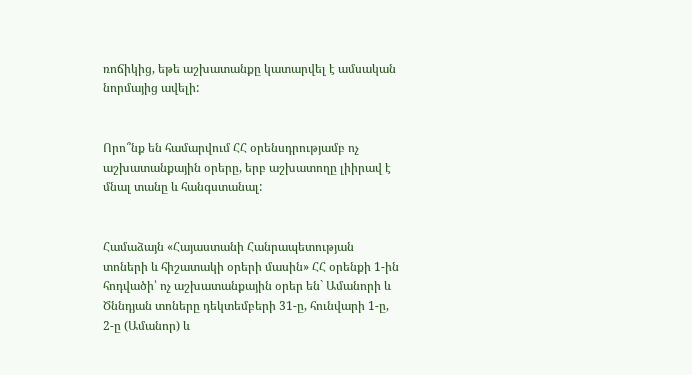ռոճիկից, եթե աշխատանքը կատարվել է ամսական նորմայից ավելի:


Որո՞նք են համարվում ՀՀ օրենսդրությամբ ոչ աշխատանքային օրերը, երբ աշխատողը լիիրավ է մնալ տանը և հանգստանալ:


Համաձայն «Հայաստանի Հանրապետության տոների և հիշատակի օրերի մասին» ՀՀ օրենքի 1-ին հոդվածի՝ ոչ աշխատանքային օրեր են` Ամանորի և Ծննդյան տոները դեկտեմբերի 31-ը, հունվարի 1-ը, 2-ը (Ամանոր) և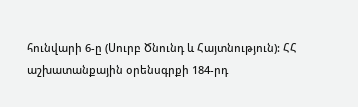հունվարի 6-ը (Սուրբ Ծնունդ և Հայտնություն): ՀՀ աշխատանքային օրենսգրքի 184-րդ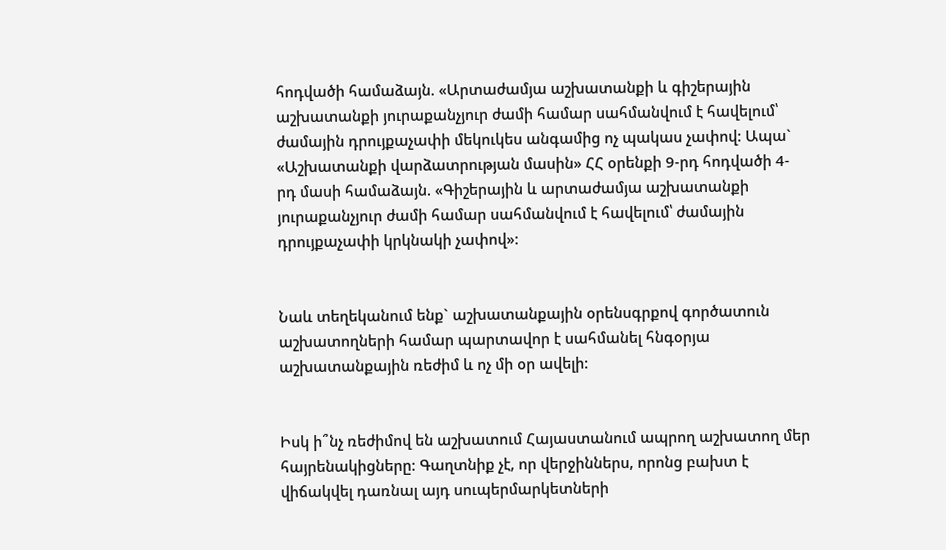հոդվածի համաձայն. «Արտաժամյա աշխատանքի և գիշերային աշխատանքի յուրաքանչյուր ժամի համար սահմանվում է հավելում՝ ժամային դրույքաչափի մեկուկես անգամից ոչ պակաս չափով: Ապա` «Աշխատանքի վարձատրության մասին» ՀՀ օրենքի 9-րդ հոդվածի 4-րդ մասի համաձայն. «Գիշերային և արտաժամյա աշխատանքի յուրաքանչյուր ժամի համար սահմանվում է հավելում՝ ժամային դրույքաչափի կրկնակի չափով»:


Նաև տեղեկանում ենք` աշխատանքային օրենսգրքով գործատուն աշխատողների համար պարտավոր է սահմանել հնգօրյա աշխատանքային ռեժիմ և ոչ մի օր ավելի:


Իսկ ի՞նչ ռեժիմով են աշխատում Հայաստանում ապրող աշխատող մեր հայրենակիցները: Գաղտնիք չէ, որ վերջիններս, որոնց բախտ է վիճակվել դառնալ այդ սուպերմարկետների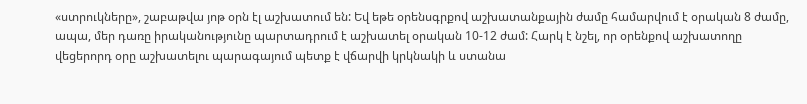«ստրուկները», շաբաթվա յոթ օրն էլ աշխատում են: Եվ եթե օրենսգրքով աշխատանքային ժամը համարվում է օրական 8 ժամը, ապա, մեր դառը իրականությունը պարտադրում է աշխատել օրական 10-12 ժամ: Հարկ է նշել, որ օրենքով աշխատողը վեցերորդ օրը աշխատելու պարագայում պետք է վճարվի կրկնակի և ստանա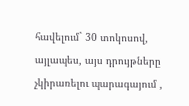հավելում` 30 տոկոսով, այլապես, այս դրույթները չկիրառելու պարագայում ,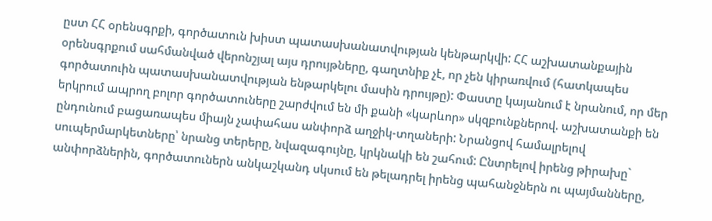ըստ ՀՀ օրենսգրքի, գործատուն խիստ պատասխանատվության կենթարկվի: ՀՀ աշխատանքային օրենսգրքում սահմանված վերոնշյալ այս դրույթները, գաղտնիք չէ, որ չեն կիրառվում (հատկապես գործատուին պատասխանատվության ենթարկելու մասին դրույթը): Փաստը կայանում է նրանում, որ մեր երկրում ապրող բոլոր գործատուները շարժվում են մի քանի «կարևոր» սկզբունքներով. աշխատանքի են ընդունում բացառապես միայն չափահաս անփորձ աղջիկ-տղաների: Նրանցով համալրելով սուպերմարկետները՝ նրանց տերերը, նվազագույնը, կրկնակի են շահում: Ընտրելով իրենց թիրախը` անփորձներին, գործատուներն անկաշկանդ սկսում են թելադրել իրենց պահանջներն ու պայմանները,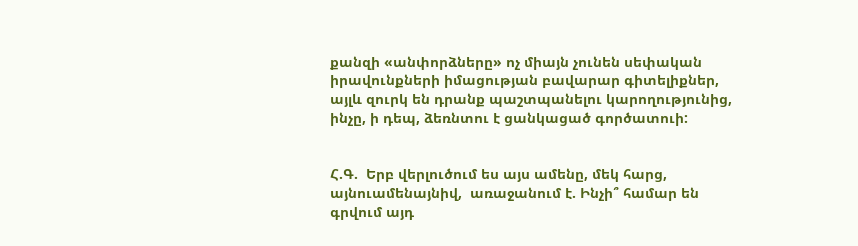քանզի «անփորձները» ոչ միայն չունեն սեփական իրավունքների իմացության բավարար գիտելիքներ, այլև զուրկ են դրանք պաշտպանելու կարողությունից, ինչը, ի դեպ, ձեռնտու է ցանկացած գործատուի:


Հ.Գ.  Երբ վերլուծում ես այս ամենը, մեկ հարց, այնուամենայնիվ,  առաջանում է. Ինչի՞ համար են գրվում այդ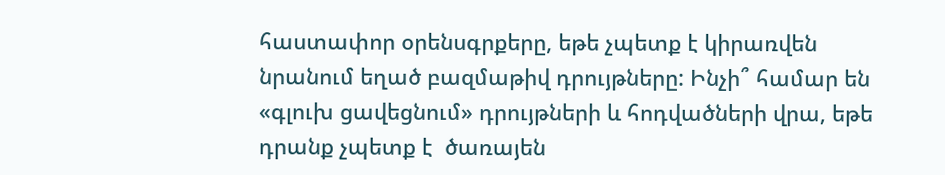հաստափոր օրենսգրքերը, եթե չպետք է կիրառվեն նրանում եղած բազմաթիվ դրույթները: Ինչի՞ համար են «գլուխ ցավեցնում» դրույթների և հոդվածների վրա, եթե դրանք չպետք է  ծառայեն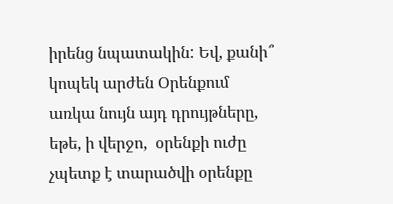իրենց նպատակին: Եվ, քանի՞ կոպեկ արժեն Օրենքում առկա նույն այդ դրույթները, եթե, ի վերջո,  օրենքի ուժը չպետք է տարածվի օրենքը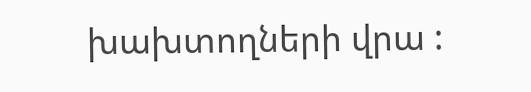խախտողների վրա :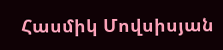Հասմիկ Մովսիսյան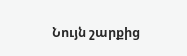Նույն շարքից